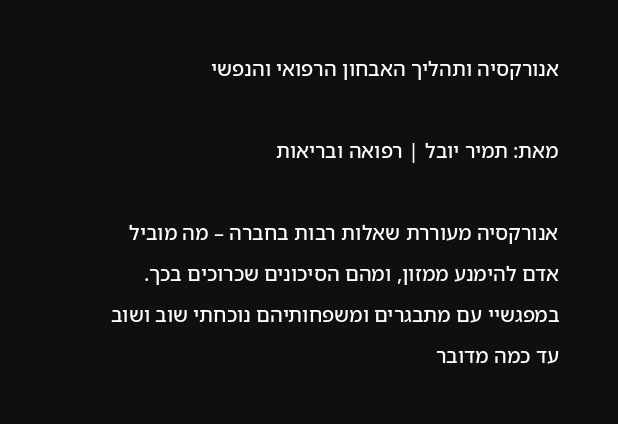אנורקסיה ותהליך האבחון הרפואי והנפשי

מאת: תמיר יובל | רפואה ובריאות

אנורקסיה מעוררת שאלות רבות בחברה – מה מוביל אדם להימנע ממזון, ומהם הסיכונים שכרוכים בכך. במפגשיי עם מתבגרים ומשפחותיהם נוכחתי שוב ושוב עד כמה מדובר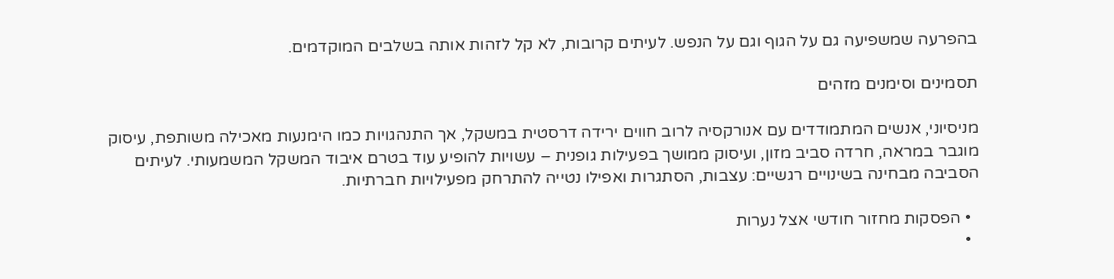בהפרעה שמשפיעה גם על הגוף וגם על הנפש. לעיתים קרובות, לא קל לזהות אותה בשלבים המוקדמים.

תסמינים וסימנים מזהים

מניסיוני, אנשים המתמודדים עם אנורקסיה לרוב חווים ירידה דרסטית במשקל, אך התנהגויות כמו הימנעות מאכילה משותפת, עיסוק מוגבר במראה, חרדה סביב מזון, ועיסוק ממושך בפעילות גופנית – עשויות להופיע עוד בטרם איבוד המשקל המשמעותי. לעיתים הסביבה מבחינה בשינויים רגשיים: עצבות, הסתגרות ואפילו נטייה להתרחק מפעילויות חברתיות.

  • הפסקות מחזור חודשי אצל נערות
  •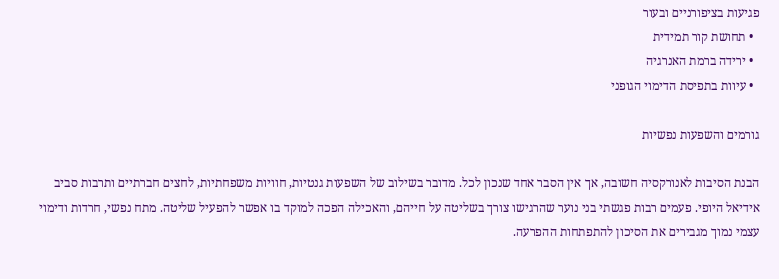פגיעות בציפורניים ובעור
  • תחושת קור תמידית
  • ירידה ברמת האנרגיה
  • עיוות בתפיסת הדימוי הגופני

גורמים והשפעות נפשיות

הבנת הסיבות לאנורקסיה חשובה, אך אין הסבר אחד שנכון לכל. מדובר בשילוב של השפעות גנטיות, חוויות משפחתיות, לחצים חברתיים ותרבות סביב אידיאל היופי. פעמים רבות פגשתי בני נוער שהרגישו צורך בשליטה על חייהם, והאכילה הפכה למוקד בו אפשר להפעיל שליטה. מתח נפשי, חרדות ודימוי עצמי נמוך מגבירים את הסיכון להתפתחות ההפרעה.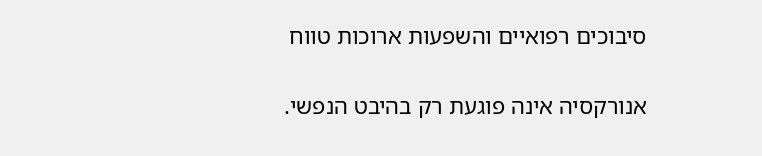סיבוכים רפואיים והשפעות ארוכות טווח

אנורקסיה אינה פוגעת רק בהיבט הנפשי.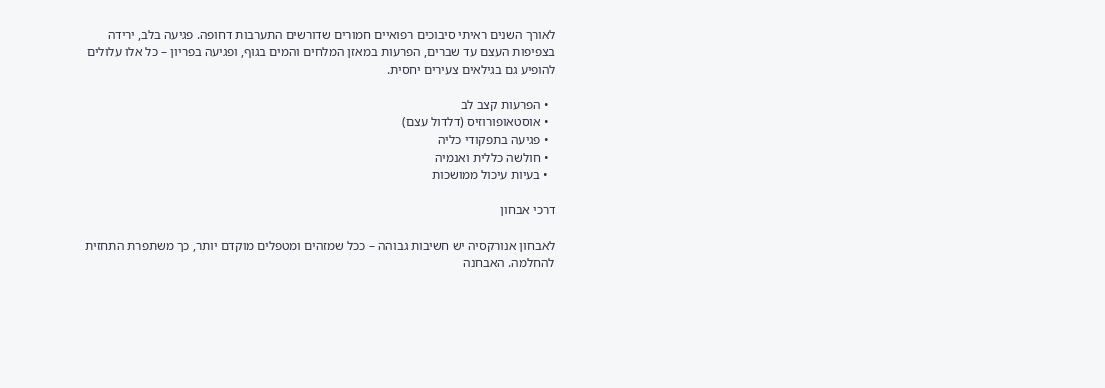לאורך השנים ראיתי סיבוכים רפואיים חמורים שדורשים התערבות דחופה. פגיעה בלב, ירידה בצפיפות העצם עד שברים, הפרעות במאזן המלחים והמים בגוף, ופגיעה בפריון – כל אלו עלולים להופיע גם בגילאים צעירים יחסית.

  • הפרעות קצב לב
  • אוסטאופורוזיס (דלדול עצם)
  • פגיעה בתפקודי כליה
  • חולשה כללית ואנמיה
  • בעיות עיכול ממושכות

דרכי אבחון

לאבחון אנורקסיה יש חשיבות גבוהה – ככל שמזהים ומטפלים מוקדם יותר, כך משתפרת התחזית להחלמה. האבחנה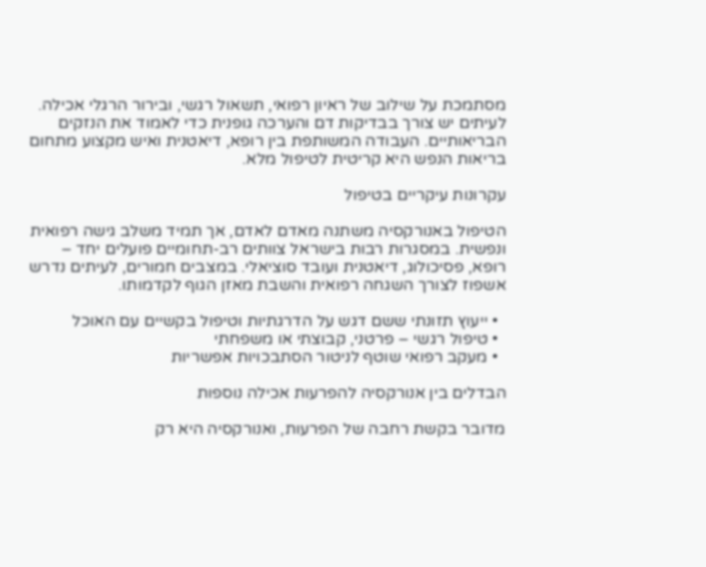מסתמכת על שילוב של ראיון רפואי, תשאול רגשי, ובירור הרגלי אכילה. לעיתים יש צורך בבדיקות דם והערכה גופנית כדי לאמוד את הנזקים הבריאותיים. העבודה המשותפת בין רופא, דיאטנית ואיש מקצוע מתחום בריאות הנפש היא קריטית לטיפול מלא.

עקרונות עיקריים בטיפול

הטיפול באנורקסיה משתנה מאדם לאדם, אך תמיד משלב גישה רפואית ונפשית. במסגרות רבות בישראל צוותים רב-תחומיים פועלים יחד – רופא, פסיכולוג, דיאטנית ועובד סוציאלי. במצבים חמורים, לעיתים נדרש אשפוז לצורך השגחה רפואית והשבת מאזן הגוף לקדמותו.

  • ייעוץ תזונתי ששם דגש על הדרגתיות וטיפול בקשיים עם האוכל
  • טיפול רגשי – פרטני, קבוצתי או משפחתי
  • מעקב רפואי שוטף לניטור הסתבכויות אפשריות

הבדלים בין אנורקסיה להפרעות אכילה נוספות

מדובר בקשת רחבה של הפרעות, ואנורקסיה היא רק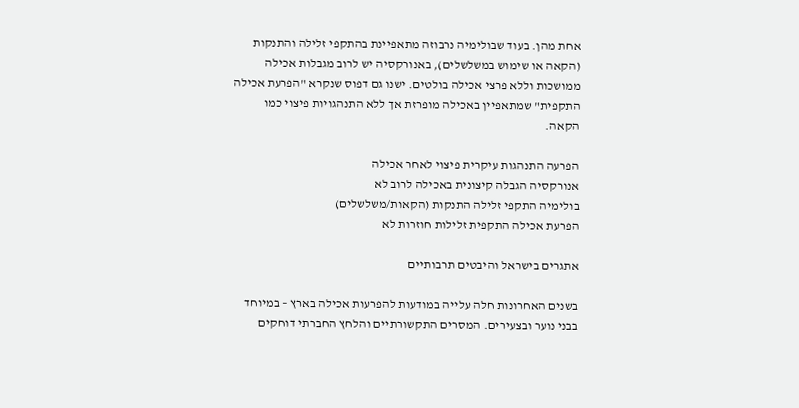אחת מהן. בעוד שבולימיה נרבוזה מתאפיינת בהתקפי זלילה והתנקות (הקאה או שימוש במשלשלים), באנורקסיה יש לרוב מגבלות אכילה ממושכות וללא פרצי אכילה בולטים. ישנו גם דפוס שנקרא "הפרעת אכילה התקפית" שמתאפיין באכילה מופרזת אך ללא התנהגויות פיצוי כמו הקאה.

הפרעה התנהגות עיקרית פיצוי לאחר אכילה
אנורקסיה הגבלה קיצונית באכילה לרוב לא
בולימיה התקפי זלילה התנקות (הקאות/משלשלים)
הפרעת אכילה התקפית זלילות חוזרות לא

אתגרים בישראל והיבטים תרבותיים

בשנים האחרונות חלה עלייה במודעות להפרעות אכילה בארץ – במיוחד בבני נוער ובצעירים. המסרים התקשורתיים והלחץ החברתי דוחקים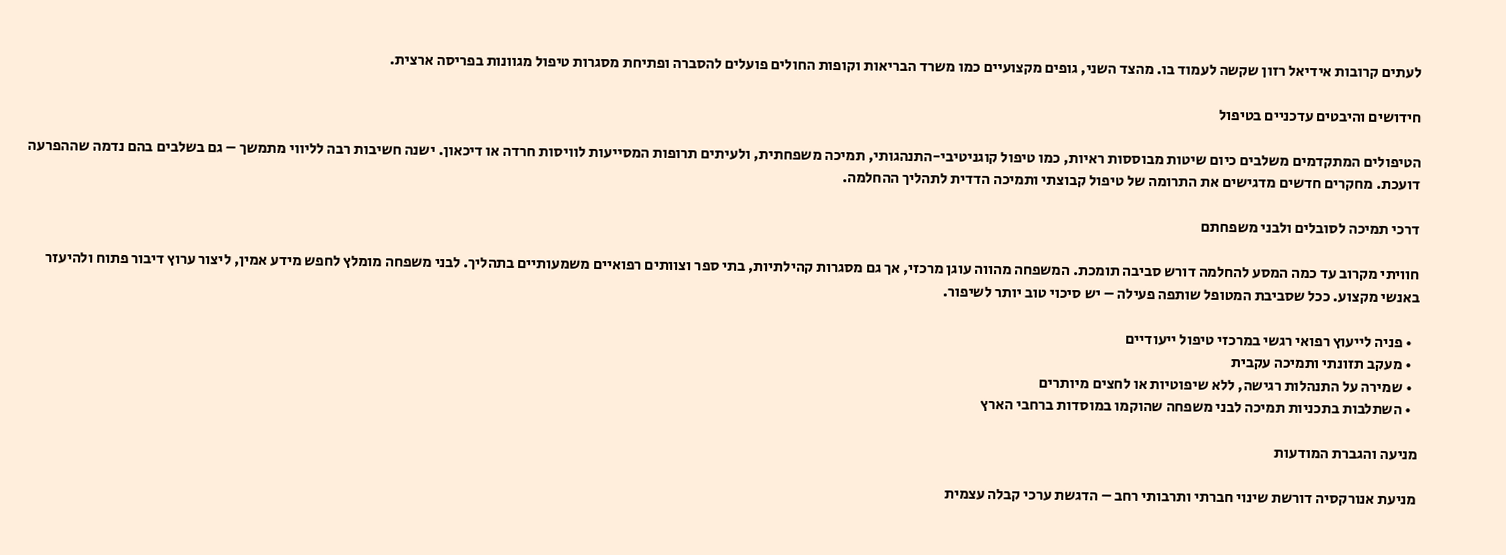לעתים קרובות אידיאל רזון שקשה לעמוד בו. מהצד השני, גופים מקצועיים כמו משרד הבריאות וקופות החולים פועלים להסברה ופתיחת מסגרות טיפול מגוונות בפריסה ארצית.

חידושים והיבטים עדכניים בטיפול

הטיפולים המתקדמים משלבים כיום שיטות מבוססות ראיות, כמו טיפול קוגניטיבי-התנהגותי, תמיכה משפחתית, ולעיתים תרופות המסייעות לוויסות חרדה או דיכאון. ישנה חשיבות רבה לליווי מתמשך – גם בשלבים בהם נדמה שההפרעה דועכת. מחקרים חדשים מדגישים את התרומה של טיפול קבוצתי ותמיכה הדדית לתהליך ההחלמה.

דרכי תמיכה לסובלים ולבני משפחתם

חוויתי מקרוב עד כמה המסע להחלמה דורש סביבה תומכת. המשפחה מהווה עוגן מרכזי, אך גם מסגרות קהילתיות, בתי ספר וצוותים רפואיים משמעותיים בתהליך. לבני משפחה מומלץ לחפש מידע אמין, ליצור ערוץ דיבור פתוח ולהיעזר באנשי מקצוע. ככל שסביבת המטופל שותפה פעילה – יש סיכוי טוב יותר לשיפור.

  • פניה לייעוץ רפואי רגשי במרכזי טיפול ייעודיים
  • מעקב תזונתי ותמיכה עקבית
  • שמירה על התנהלות רגישה, ללא שיפוטיות או לחצים מיותרים
  • השתלבות בתכניות תמיכה לבני משפחה שהוקמו במוסדות ברחבי הארץ

מניעה והגברת המודעות

מניעת אנורקסיה דורשת שינוי חברתי ותרבותי רחב – הדגשת ערכי קבלה עצמית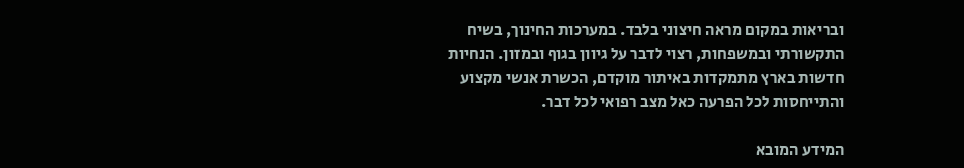ובריאות במקום מראה חיצוני בלבד. במערכות החינוך, בשיח התקשורתי ובמשפחות, רצוי לדבר על גיוון בגוף ובמזון. הנחיות חדשות בארץ מתמקדות באיתור מוקדם, הכשרת אנשי מקצוע והתייחסות לכל הפרעה כאל מצב רפואי לכל דבר.

המידע המובא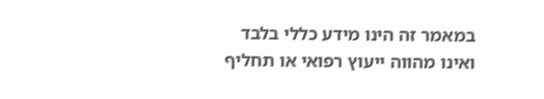במאמר זה הינו מידע כללי בלבד ואינו מהווה ייעוץ רפואי או תחליף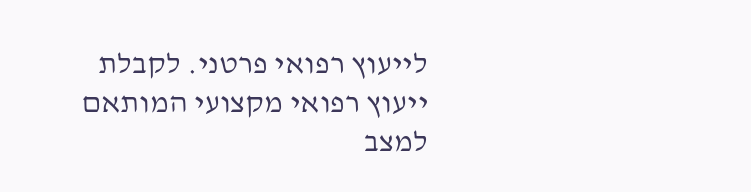לייעוץ רפואי פרטני. לקבלת ייעוץ רפואי מקצועי המותאם למצב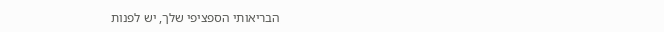הבריאותי הספציפי שלך, יש לפנות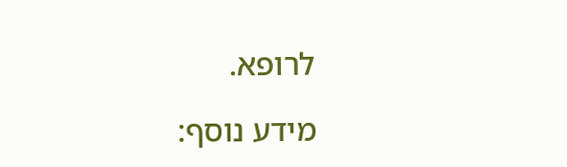לרופא.

מידע נוסף: